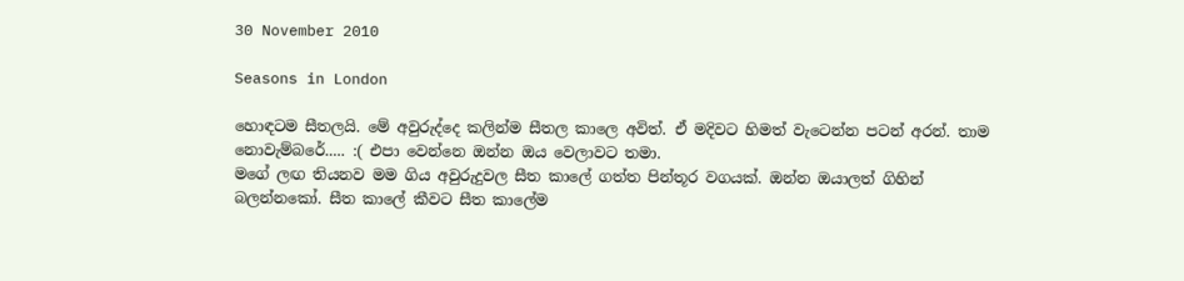30 November 2010

Seasons in London

හොඳටම සීතලයි. මේ අවුරුද්දෙ කලින්ම සීතල කාලෙ අවිත්. ඒ මදිවට හිමත් වැටෙන්න පටන් අරන්. තාම නොවැම්බරේ..... :( එපා වෙන්නෙ ඔන්න ඔය වෙලාවට තමා.
මගේ ලඟ තියනව මම ගිය අවුරුදුවල සීත කාලේ ගත්ත පින්තූර වගයක්. ඔන්න ඔයාලත් ගිහින් බලන්නකෝ. සීත කාලේ කීවට සීත කාලේම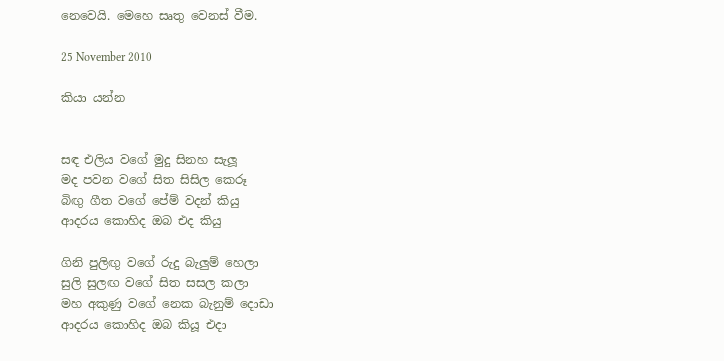නෙවෙයි. මෙහෙ සෘතු වෙනස් වීම.

25 November 2010

කියා යන්න


සඳ එලිය වගේ මුදු සිනහ සැලූ
මද පවන වගේ සිත සිසිල කෙරූ
බිඟු ගීත වගේ පේම් වදන් කියු
ආදරය කොහිද ඔබ එද කියු

ගිනි පුලිඟු වගේ රුදු බැලුම් හෙලා
සුලි සුලඟ වගේ සිත සසල කලා
මහ අකුණු වගේ නෙක බැනුම් දොඩා
ආදරය කොහිද ඔබ කියූ එදා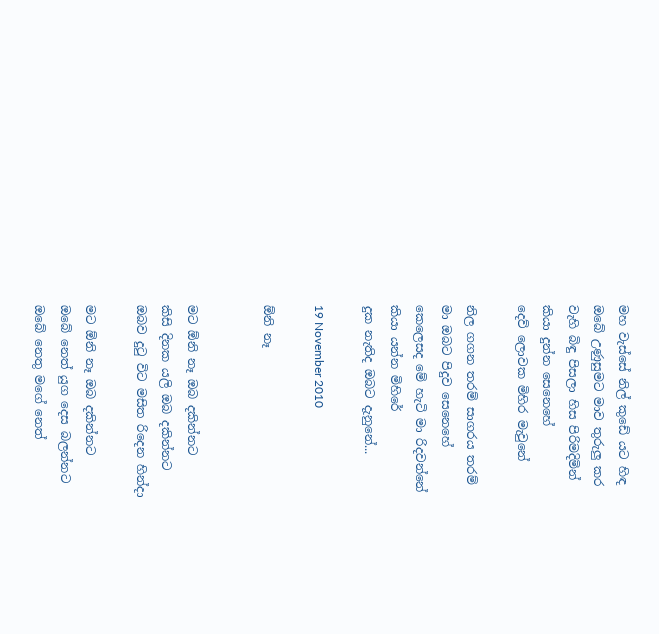මහ වැස්සේ නිල් කුඩේ යට හිඳ
ඔබේ උණුසුමට මාව තුරුලු කර
වැහි බිඳු පිසලා හිස පිරිමදිමින්
කියා දුන්න සෙනෙහේ
දෙව් ලොවක මිහිර මැවුනේ

නිල ගගන තරම් සාගරය තරම්
මා ඔබට පිදුව සෙනෙහේ
කෙලෙසද මේ හැටි මා රිදවන්නේ
කියා යන්න මිහිරේ
දුක නැතිද ඔබට දැනුනේ...

19 November 2010

ඕනි නෑ


මට ඕනි නෑ ඔබ දකින්නට
කිසි දිනක යලි ඔබ දකින්නට
ඔබව දුටු විට මසිත රිදෙන හින්දා

මට ඕනි නෑ ඔබ දකින්නට
ඔබේ නෙත් යුග දෙස බලන්නට
ඔබේ නෙතු මගේ නෙත්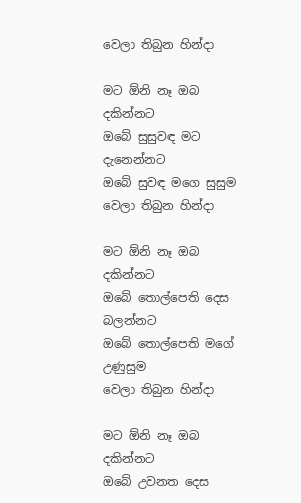වෙලා තිබුන හින්දා

මට ඕනි නෑ ඔබ දකින්නට
ඔබේ සුසුවඳ මට දැනෙන්නට
ඔබේ සුවඳ මගෙ සුසුම
වෙලා තිබුන හින්දා

මට ඕනි නෑ ඔබ දකින්නට
ඔබේ තොල්පෙති දෙස බලන්නට
ඔබේ තොල්පෙති මගේ උණුසුම
වෙලා තිබුන හින්දා

මට ඕනි නෑ ඔබ දකින්නට
ඔබේ උවනත දෙස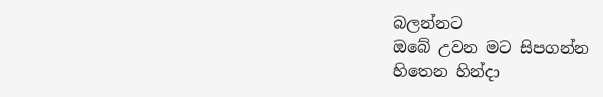බලන්නට
ඔබේ උවන මට සිපගන්න
හිතෙන හින්දා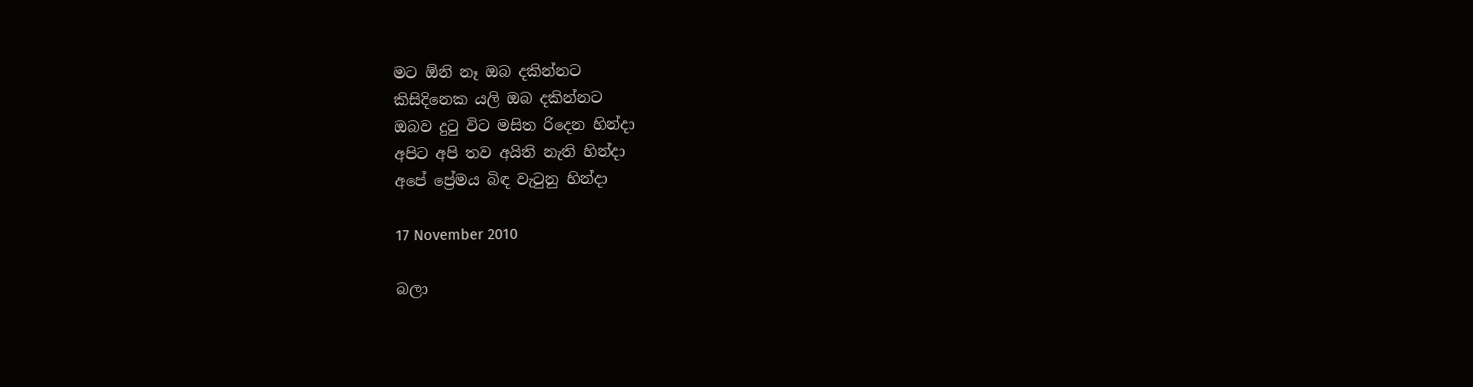මට ඕනි නෑ ඔබ දකින්නට
කිසිදිනෙක යලි ඔබ දකින්නට
ඔබව දුටු විට මසිත රිදෙන හින්දා
අපිට අපි තව අයිති නැති හින්දා
අපේ ප්‍රේමය බිඳ වැටුනු හින්දා

17 November 2010

බලා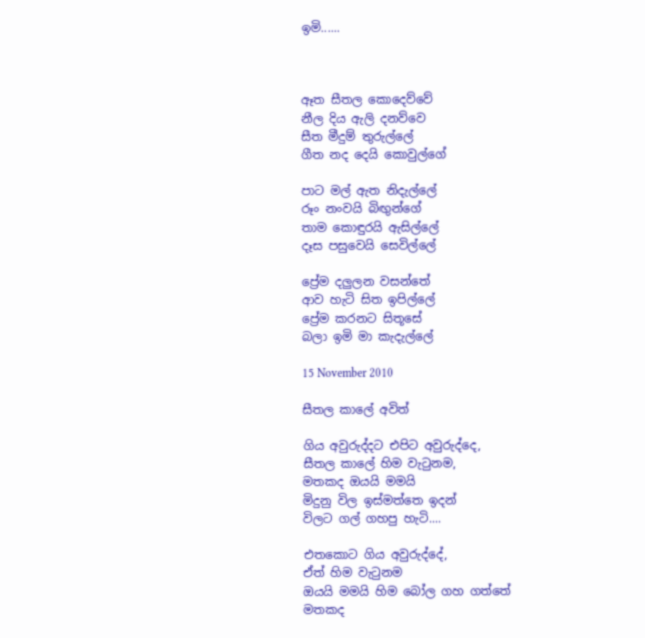ඉමි......



ඈත සීතල කොදෙව්වේ
නීල දිය ඇලි දනව්වෙ
සීත මීදුම් තුරුල්ලේ
ගීත නද දෙයි කොවුල්ගේ

පාට මල් ඇත නිදැල්ලේ
රූං නංවයි බිඟුන්ගේ
තාම කොඳුරයි ඇසිල්ලේ
දෑස පසුවෙයි සෙවිල්ලේ

ප්‍රේම දලුලන වසන්තේ
ආව හැටි සිත ඉපිල්ලේ
ප්‍රේම කරනට සිතූසේ
බලා ඉමි මා කැදැල්ලේ

15 November 2010

සීතල කාලේ අවිත්

ගිය අවුරුද්දට එපිට අවුරුද්දෙ,
සීතල කාලේ හිම වැටුනම,
මතකද ඔයයි මමයි
මිදුනු විල ඉස්මත්තෙ ඉදන්
විලට ගල් ගහපු හැටි....

එතකොට ගිය අවුරුද්දේ,
ඒත් හිම වැටුනම
ඔයයි මමයි හිම බෝල ගහ ගත්තේ
මතකද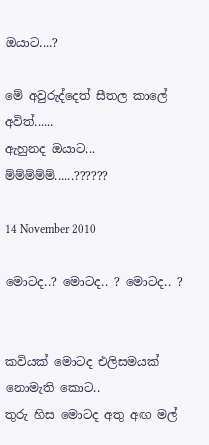ඔයාට....?

මේ අවුරුද්දෙත් සීතල කාලේ අවිත්......
ඇහුනද ඔයාට...
ම්ම්ම්ම්ම්......??????

14 November 2010

මොටද..? මොටද.. ? මොටද.. ?


කවියක් මොටද එලිසමයක්
නොමැති කොට..
තුරු හිස මොටද අතු අඟ මල්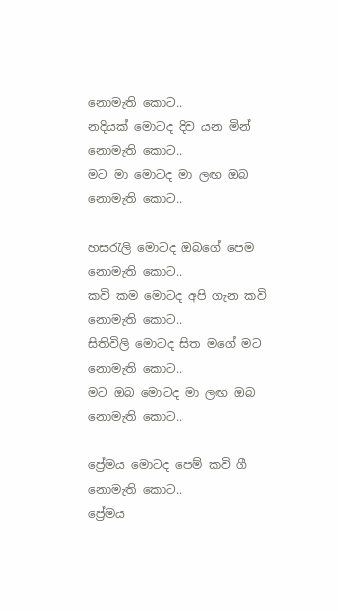නොමැති කොට..
නදියක් මොටද දිව යන මින්
නොමැති කොට..
මට මා මොටද මා ලඟ ඔබ
නොමැති කොට..

හසරැලි මොටද ඔබගේ පෙම
නොමැති කොට..
කවි කම මොටද අපි ගැන කවි
නොමැති කොට..
සිතිවිලි මොටද සිත මගේ මට
නොමැති කොට..
මට ඔබ මොටද මා ලඟ ඔබ
නොමැති කොට..

ප්‍රේමය මොටද පෙම් කවි ගී
නොමැති කොට..
ප්‍රේමය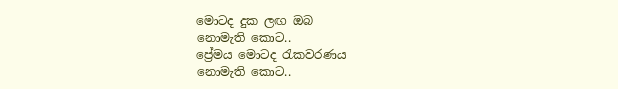මොටද දුක ලඟ ඔබ
නොමැති කොට..
ප්‍රේමය මොටද රැකවරණය
නොමැති කොට..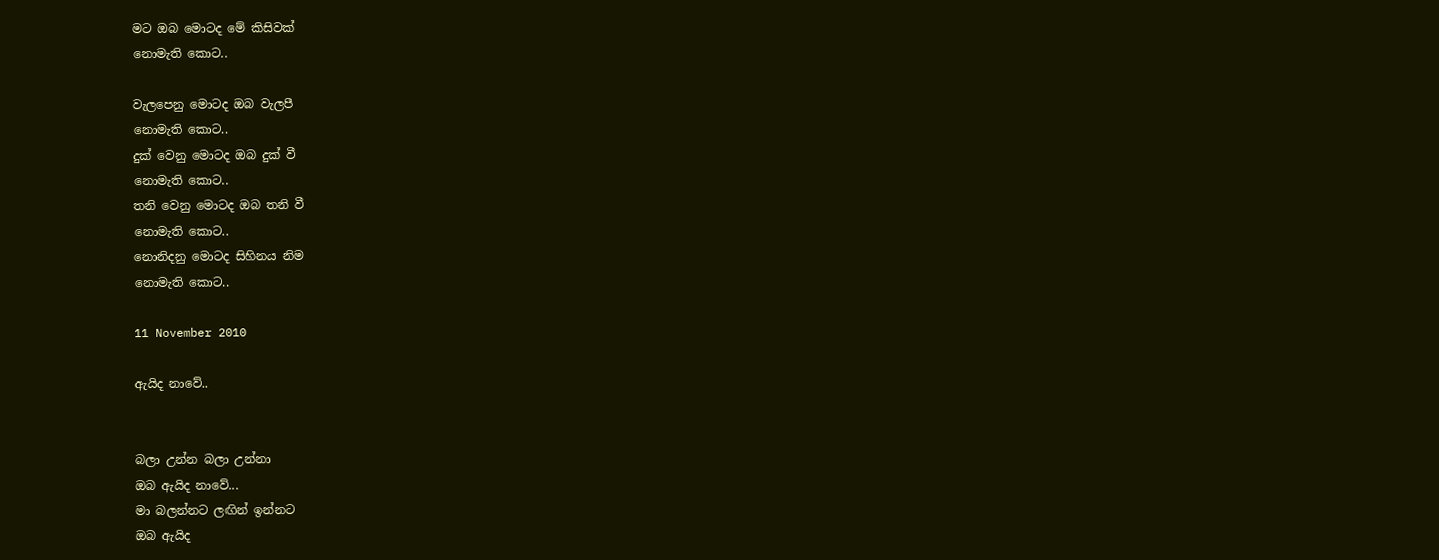මට ඔබ මොටද මේ කිසිවක්
නොමැති කොට..

වැලපෙනු මොටද ඔබ වැලපී
නොමැති කොට..
දුක් වෙනු මොටද ඔබ දුක් වී
නොමැති කොට..
තනි වෙනු මොටද ඔබ තනි වී
නොමැති කොට..
නොනිදනු මොටද සිහිනය නිම
නොමැති කොට..

11 November 2010

ඇයිද නාවේ..


බලා උන්න බලා උන්නා
ඔබ ඇයිද නාවේ...
මා බලන්නට ලඟින් ඉන්නට
ඔබ ඇයිද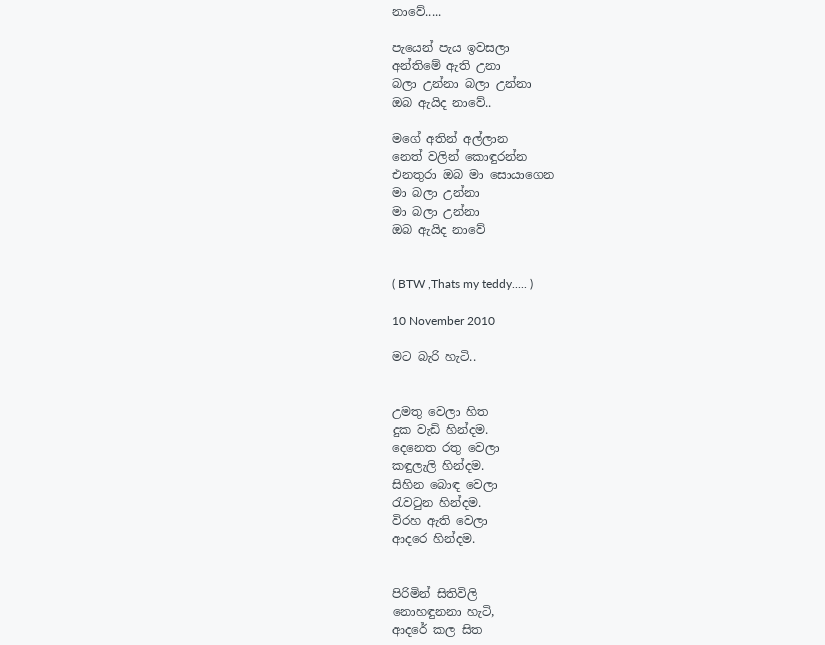නාවේ.....

පැයෙන් පැය ඉවසලා
අන්තිමේ ඇති උනා
බලා උන්නා බලා උන්නා
ඔබ ඇයිද නාවේ..

මගේ අතින් අල්ලාන
නෙත් වලින් කොඳුරන්න
එනතුරා ඔබ මා සොයාගෙන
මා බලා උන්නා
මා බලා උන්නා
ඔබ ඇයිද නාවේ


( BTW ,Thats my teddy..... )

10 November 2010

මට බැරි හැටි..


උමතු වෙලා හිත
දුක වැඩි හින්දම.
දෙනෙත රතු වෙලා
කඳුලැලි හින්දම.
සිහින බොඳ වෙලා
රැවටුන හින්දම.
විරහ ඇති වෙලා
ආදරෙ හින්දම.


පිරිමින් සිතිවිලි
නොහඳුනනා හැටි,
ආදරේ කල සිත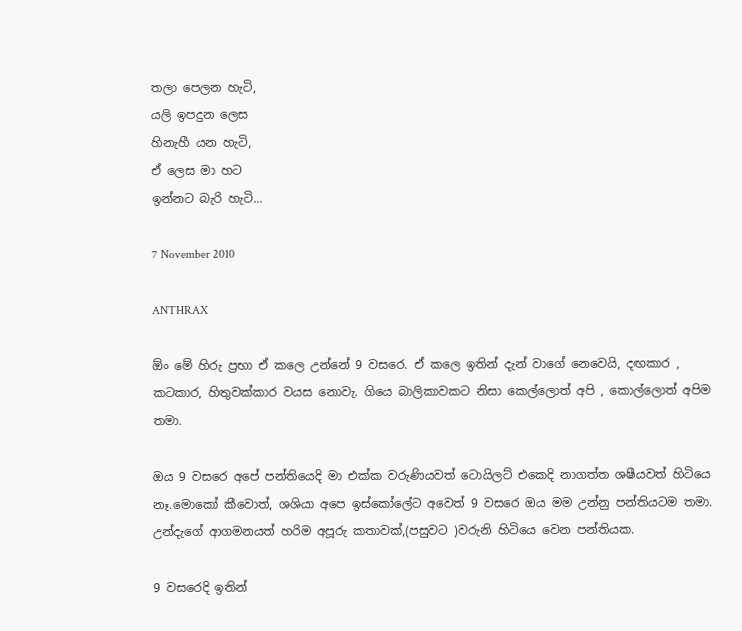තලා පෙලන හැටි,
යලි ඉපදුන ලෙස
හිනැහී යන හැටි,
ඒ ලෙස මා හට
ඉන්නට බැරි හැටි...

7 November 2010

ANTHRAX

ඕං මේ හිරු ප්‍රභා ඒ කලෙ උන්නේ 9 වසරෙ. ඒ කලෙ ඉතින් දැන් වාගේ නෙවෙයි, දඟකාර , කටකාර, හිතුවක්කාර වයස නොවැ. ගියෙ බාලිකාවකට නිසා කෙල්ලොත් අපි , කොල්ලොත් අපිම තමා.

ඔය 9 වසරෙ අපේ පන්තියෙදි මා එක්ක වරුණියවත් ටොයිලට් එකෙදි නාගත්ත ශෂීයවත් හිටියෙ නෑ.මොකෝ කීවොත්, ශශියා අපෙ ඉස්කෝලේට අවෙත් 9 වසරෙ ඔය මම උන්නු පන්තියටම තමා. උන්දැගේ ආගමනයත් හරිම අපූරු කතාවක්,(පසුවට )වරුනි හිටියෙ වෙන පන්තියක.

9 වසරෙදි ඉතින්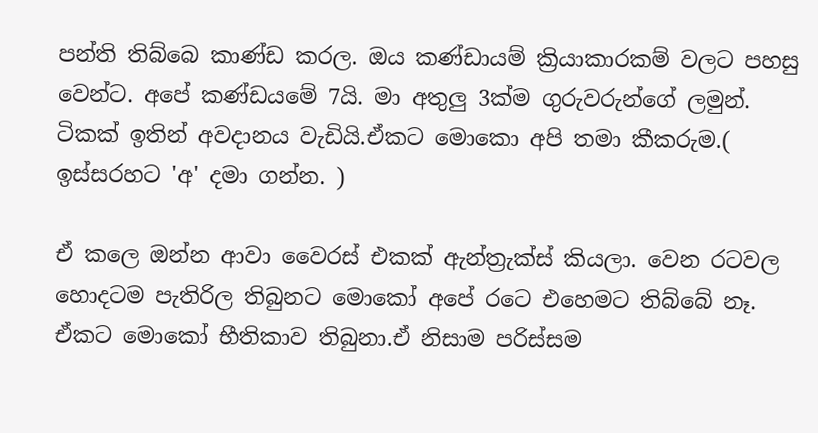පන්ති තිබ්බෙ කාණ්ඩ කරල. ඔය කණ්ඩායම් ක්‍රියාකාරකම් වලට පහසු වෙන්ට. අපේ කණ්ඩයමේ 7යි. මා අතුලු 3ක්ම ගුරුවරුන්ගේ ලමුන්. ටිකක් ඉතින් අවදානය වැඩියි.ඒකට මොකො අපි තමා කීකරුම.( ඉස්සරහට 'අ' දමා ගන්න. )

ඒ කලෙ ඔන්න ආවා වෛරස් එකක් ඇන්ත්‍රැක්ස් කියලා. වෙන රටවල හොදටම පැතිරිල තිබුනට මොකෝ අපේ රටෙ එහෙමට තිබ්බේ නෑ. ඒකට මොකෝ භීතිකාව තිබුනා.ඒ නිසාම පරිස්සම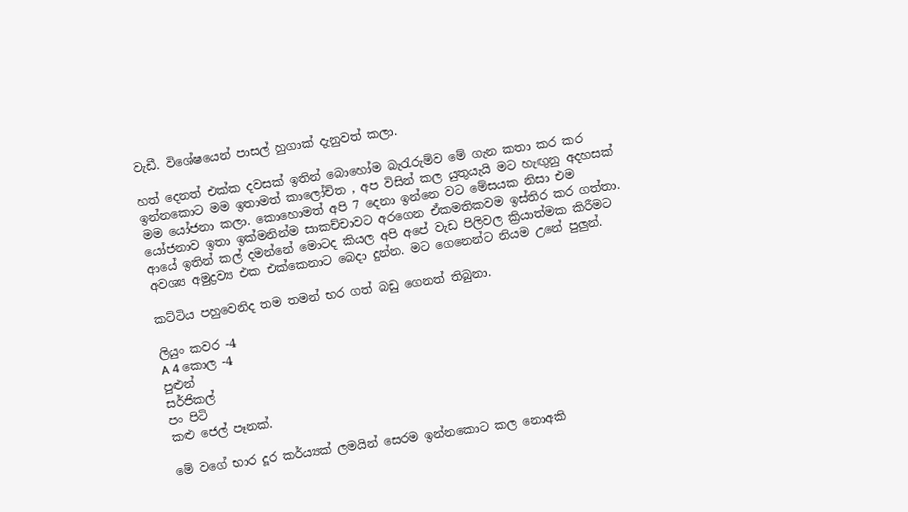වැඩී. විශේෂයෙන් පාසල් හුගාක් දැනුවත් කලා.

හත් දෙනත් එක්ක දවසක් ඉතින් බොහෝම බැරැරුම්ව මේ ගැන කතා කර කර ඉන්නකොට මම ඉතාමත් කාලෝචිත , අප විසින් කල යුතුයැයි මට හැඟුනු අදහසක් මම යෝජනා කලා. කොහොමත් අපි 7 දෙනා ඉන්නෙ වට මේසයක නිසා එම යෝජනාව ඉතා ඉක්මනින්ම සාකච්චාවට අරගෙන ඒකමතිකවම ඉස්තිර කර ගත්තා. ආයේ ඉතින් කල් දමන්නේ මොටද කියල අපි අපේ වැඩ පිලිවල ක්‍රියාත්මක කිරීමට අවශ්‍ය අමුද්‍රව්‍ය එක එක්කෙනාට බෙදා දුන්න. මට ගෙනෙන්ට නියම උනේ පුලුන්.

කට්ටිය පහුවෙනිද තම තමන් භර ගත් බඩු ගෙනත් තිබුනා.

ලියුං කවර -4
A 4 කොල -4
පුළුන්
සර්ජිකල්
පං පිටි
කළු ජෙල් පෑනක්.

මේ වගේ භාර දූර කර්ය්‍යක් ලමයින් සෙරම ඉන්නකොට කල නොඅකි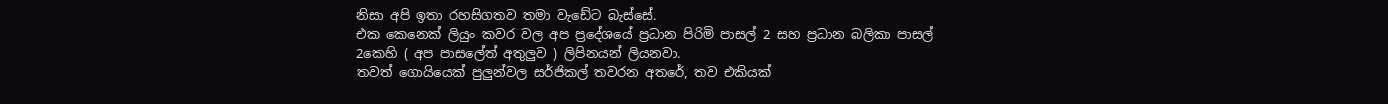නිසා අපි ඉතා රහසිගතව තමා වැඩේට බැස්සේ.
එක කෙනෙක් ලියුං කවර වල අප ප්‍රදේශයේ ප්‍රධාන පිරිමි පාසල් 2 සහ ප්‍රධාන බලිකා පාසල් 2කෙහි ( අප පාසලේත් අතුලුව ) ලිපිනයන් ලියනවා.
තවත් ගොයියෙක් පුලුන්වල සර්ජිකල් තවරන අතරේ, තව එකියක්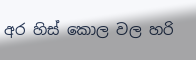අර හිස් කොල වල හරි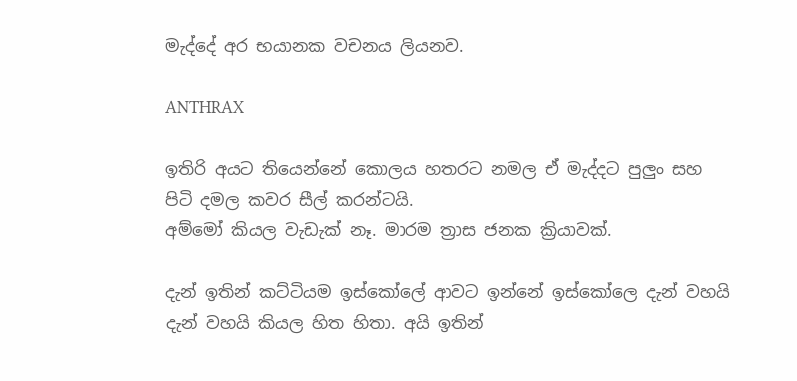මැද්දේ අර භයානක වචනය ලියනව.

ANTHRAX

ඉතිරි අයට තියෙන්නේ කොලය හතරට නමල ඒ මැද්දට පුලුං සහ පිටි දමල කවර සීල් කරන්ටයි.
අම්මෝ කියල වැඩැක් නෑ. මාරම ත්‍රාස ජනක ක්‍රියාවක්.

දැන් ඉතින් කට්ටියම ඉස්කෝලේ ආවට ඉන්නේ ඉස්කෝලෙ දැන් වහයි දැන් වහයි කියල හිත හිතා. අයි ඉතින්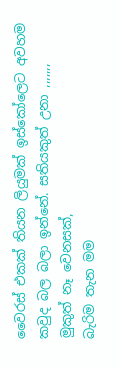වෛරස් එකක් තියන ලියුමක් ඉස්කෝලෙට අවහම කවුද බල බලා ඉන්නේ. සතියකුත් උනා ,,,,,,,
මුකුත් නෑ වෙනසක්,
බැරිම තැන මම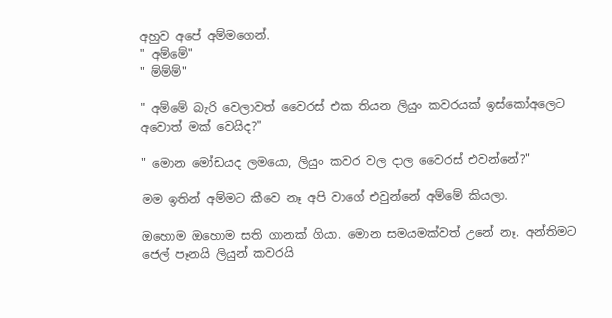අහුව අපේ අම්මගෙන්.
" අම්මේ"
" ම්ම්ම්"

" අම්මේ බැරි වෙලාවත් වෛරස් එක තියන ලියුං කවරයක් ඉස්කෝඅලෙට අවොත් මක් වෙයිද?"

" මොන මෝඩයද ලමයො, ලියුං කවර වල දාල වෛරස් එවන්නේ?"

මම ඉතින් අම්මට කීවෙ නෑ අපි වාගේ එවුන්නේ අම්මේ කියලා.

ඔහොම ඔහොම සති ගානක් ගියා. මොන සමයමක්වත් උනේ නෑ. අන්තිමට ජෙල් පෑනයි ලියුන් කවරයි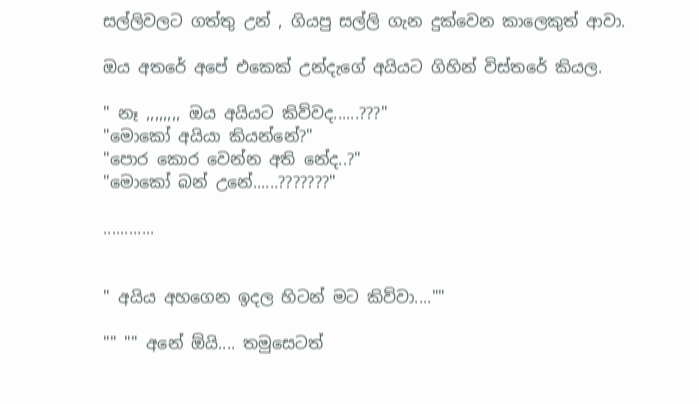සල්ලිවලට ගත්තු උන් , ගියපු සල්ලි ගැන දුක්වෙන කාලෙකුත් ආවා.

ඔය අතරේ අපේ එකෙක් උන්දැගේ අයියට ගිහින් විස්තරේ කියල.

" නෑ ,,,,,,,, ඔය අයියට කිව්වද......???"
"මොකෝ අයියා කියන්නේ?"
"පොර කොර වෙන්න අති නේද..?"
"මොකෝ බන් උනේ......???????"

............


" අයිය අහගෙන ඉදල හිටන් මට කිව්වා....""

"" "" අනේ ඕයි.... තමුසෙටත්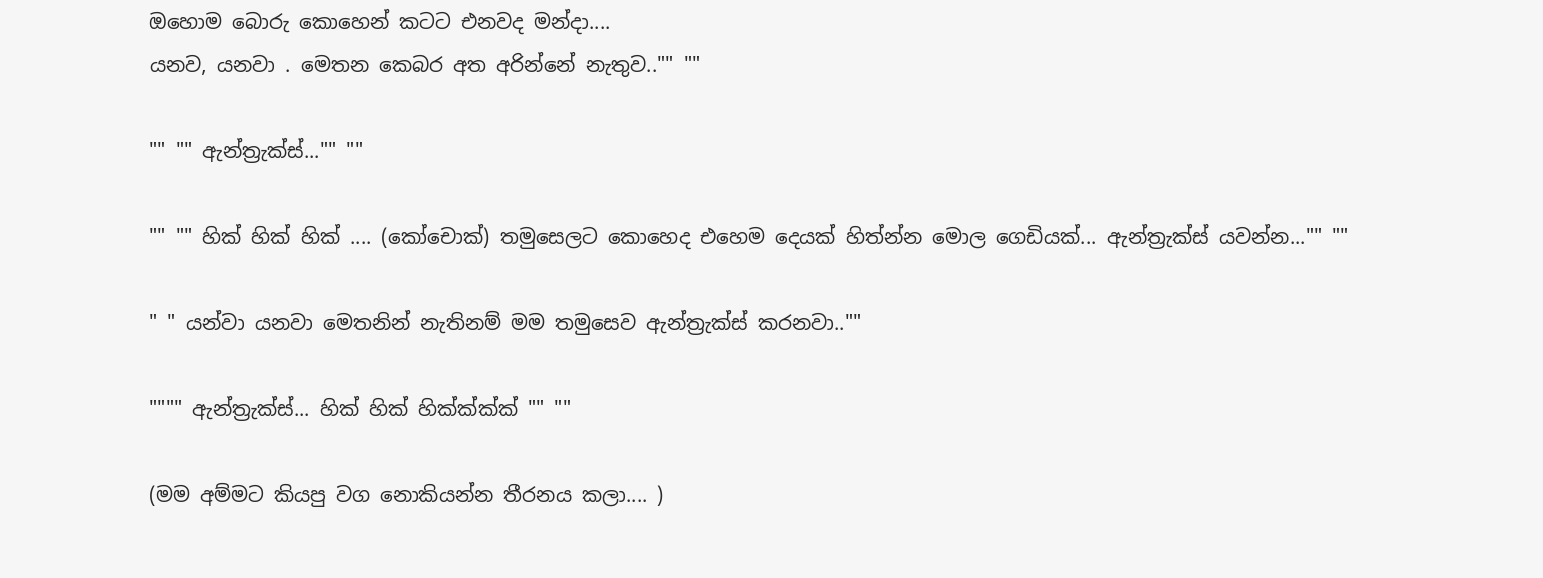ඔහොම බොරු කොහෙන් කටට එනවද මන්දා....
යනව, යනවා . මෙතන කෙබර අත අරින්නේ නැතුව.."" ""

"" "" ඇන්ත්‍රැක්ස්..."" ""

"" "" හික් හික් හික් .... (කෝචොක්) තමුසෙලට කොහෙද එහෙම දෙයක් හිත්න්න මොල ගෙඩියක්... ඇන්ත්‍රැක්ස් යවන්න..."" ""

" " යන්වා යනවා මෙතනින් නැතිනම් මම තමුසෙව ඇන්ත්‍රැක්ස් කරනවා..""

"""" ඇන්ත්‍රැක්ස්... හික් හික් හික්ක්ක්ක් "" ""

(මම අම්මට කියපු වග නොකියන්න තීරනය කලා.... )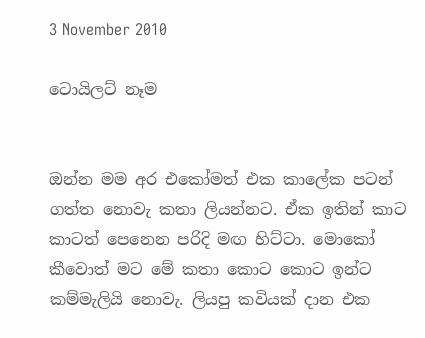3 November 2010

ටොයිලට් නෑම


ඔන්න මම අර එකෝමත් එක කාලේක පටන් ගත්ත නොවැ කතා ලියන්නට. ඒක ඉතින් කාට කාටත් පෙනෙන පරිදි මඟ හිට්ටා. මොකෝ කීවොත් මට මේ කතා කොට කොට ඉන්ට කම්මැලියි නොවැ. ලියපු කවියක් දාන එක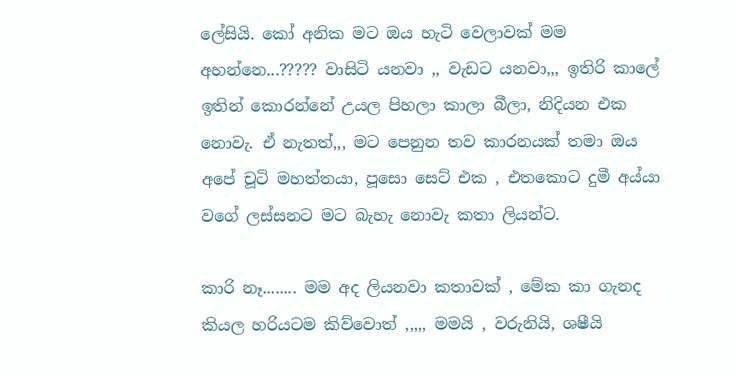ලේසියි. කෝ අනික මට ඔය හැටි වෙලාවක් මම අහන්නෙ...????? වාසිටි යනවා ,, වැඩට යනවා,,, ඉතිරි කාලේ ඉතින් කොරන්නේ උයල පිහලා කාලා බීලා, නිදියන එක නොවැ. ඒ නැතත්,,, මට පෙනුන තව කාරනයක් තමා ඔය අපේ චූටි මහත්තයා, පූසො සෙට් එක , එතකොට දුමී අය්යා වගේ ලස්සනට මට බැහැ නොවැ කතා ලියන්ට.

කාරි නෑ........ මම අද ලියනවා කතාවක් , මේක කා ගැනද කියල හරියටම කිව්වොත් ,,,,, මමයි , වරුනියි, ශෂීයි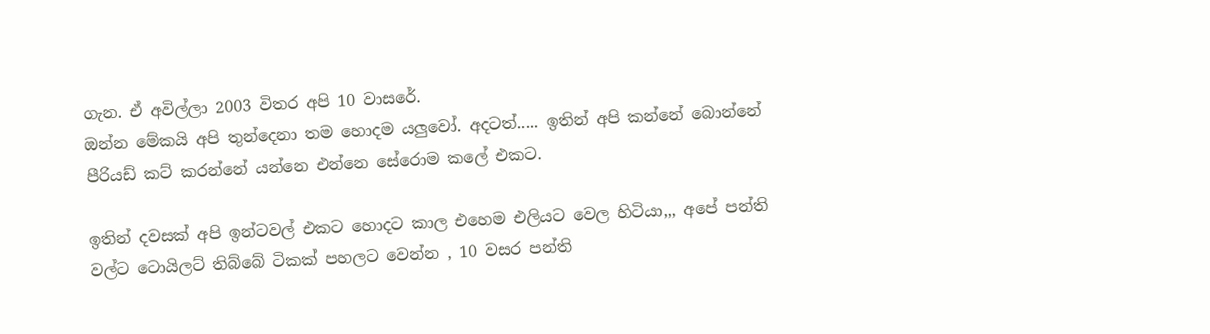ගැන. ඒ අවිල්ලා 2003 විතර අපි 10 වාසරේ.
ඔන්න මේකයි අපි තුන්දෙනා තම හොදම යලුවෝ. අදටත්..... ඉතින් අපි කන්නේ බොන්නේ පීරියඩ් කට් කරන්නේ යන්නෙ එන්නෙ සේරොම කලේ එකට.

ඉතින් දවසක් අපි ඉන්ටවල් එකට හොදට කාල එහෙම එලියට වෙල හිටියා,,, අපේ පන්ති වල්ට ටොයිලට් තිබ්බේ ටිකක් පහලට වෙන්න , 10 වසර පන්ති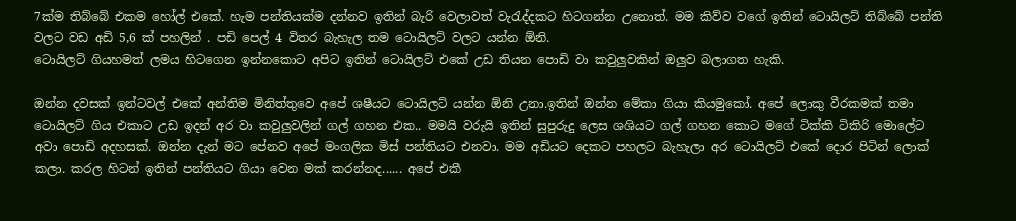7ක්ම තිබ්බේ එකම හෝල් එකේ. හැම පන්තියක්ම දන්නව ඉතින් බැරි වෙලාවත් වැරැද්දකට හිටගන්න උනොත්. මම කිව්ව වගේ ඉතින් ටොයිලට් තිබ්බේ පන්ති වලට වඩ අඩි 5,6 ක් පහලින් . පඩි පෙල් 4 විතර බැහැල තම ටොයිලට් වලට යන්න ඕනි.
ටොයිලට් ගියහමත් ලමය හිටගෙන ඉන්නකොට අපිට ඉතින් ටොයිලට් එකේ උඩ තියන පොඩි වා කවුලුවකින් ඔලුව බලාගත හැකි.

ඔන්න දවසක් ඉන්ටවල් එකේ අන්තිම මිනිත්තුවෙ අපේ ශෂීයට ටොයිලට් යන්න ඕනි උනා.ඉතින් ඔන්න මේකා ගියා කියමුකෝ. අපේ ලොකු වීරකමක් තමා ටොයිලට් ගිය එකාට උඩ ඉදන් අර වා කවුලුවලින් ගල් ගහන එක.. මමයි වරුයි ඉතින් සුපුරුදු ලෙස ශශියට ගල් ගහන කොට මගේ ටික්කි ටිකිරි මොලේට අවා පොඩි අදහසක්. ඔන්න දැන් මට පේනව අපේ මංගලික මිස් පන්තියට එනවා. මම අඩියට දෙකට පහලට බැහැලා අර ටොයිලට් එකේ දොර පිටින් ලොක් කලා. කරල හිටන් ඉතින් පන්තියට ගියා වෙන මක් කරන්නද...... අපේ එකී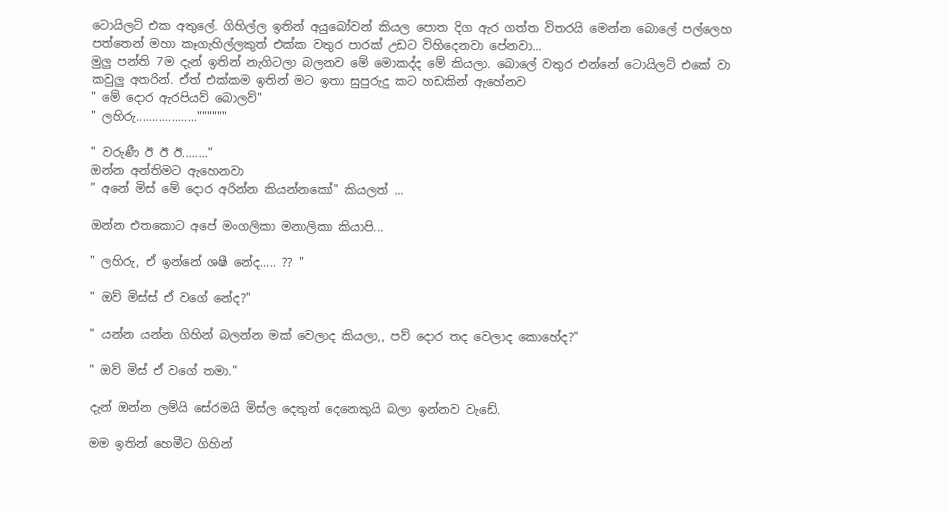ටොයිලට් එක අතුලේ. ගිහිල්ල ඉතින් අයුබෝවන් කියල පොත දිග ඇර ගත්ත විතරයි මෙන්න බොලේ පල්ලෙහ පත්තෙන් මහා කෑගැහිල්ලකුත් එක්ක වතුර පාරක් උඩට විහිදෙනවා පේනවා...
මුලු පන්ති 7ම දැන් ඉතින් නැගිටලා බලනව මේ මොකද්ද මේ කියලා. බොලේ වතුර එන්නේ ටොයිලට් එකේ වා කවුලු අතරින්. ඒත් එක්කම ඉතින් මට ඉතා සුපුරුදු කට හඩකින් ඇහේනව
" මේ දොර ඇරපියව් බොලව්"
" ලහිරු...................""""""

" වරුණී ඊ ඊ ඊ........"
ඔන්න අන්තිමට ඇහෙනවා
" අනේ මිස් මේ දොර අරින්න කියන්නකෝ" කියලත් ...

ඔන්න එතකොට අපේ මංගලිකා මනාලිකා කියාපි...

" ලහිරු, ඒ ඉන්නේ ශෂී නේද..... ?? "

" ඔව් මිස්ස් ඒ වගේ නේද?"

" යන්න යන්න ගිහින් බලන්න මක් වෙලාද කියලා,, පව් දොර තද වෙලාද කොහේද?"

" ඔව් මිස් ඒ වගේ තමා."

දැන් ඔන්න ලම්යි සේරමයි මිස්ල දෙතුන් දෙනෙකුයි බලා ඉන්නව වැඩේ.

මම ඉතින් හෙමීට ගිහින්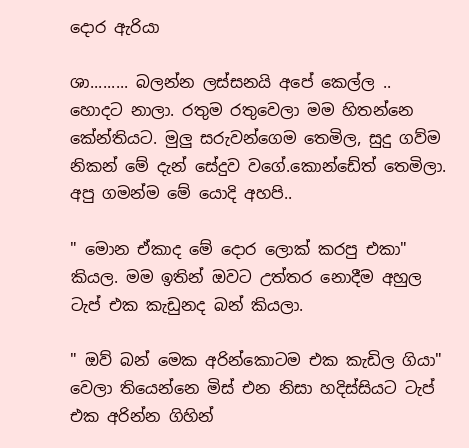දොර ඇරියා

ශා......... බලන්න ලස්සනයි අපේ කෙල්ල .. හොදට නාලා. රතුම රතුවෙලා මම හිතන්නෙ කේන්තියට. මුලු සරුවන්ගෙම තෙමිල, සුදු ගව්ම නිකන් මේ දැන් සේදුව වගේ.කොන්ඩේත් තෙමිලා. අපු ගමන්ම මේ යොදි අහපි..

" මොන ඒකාද මේ දොර ලොක් කරපු එකා" කියල. මම ඉතින් ඔවට උත්තර නොදීම අහුල ටැප් එක කැඩුනද බන් කියලා.

" ඔව් බන් මෙක අරින්කොටම එක කැඩිල ගියා"
වෙලා තියෙන්නෙ මිස් එන නිසා හදිස්සියට ටැප් එක අරින්න ගිහින්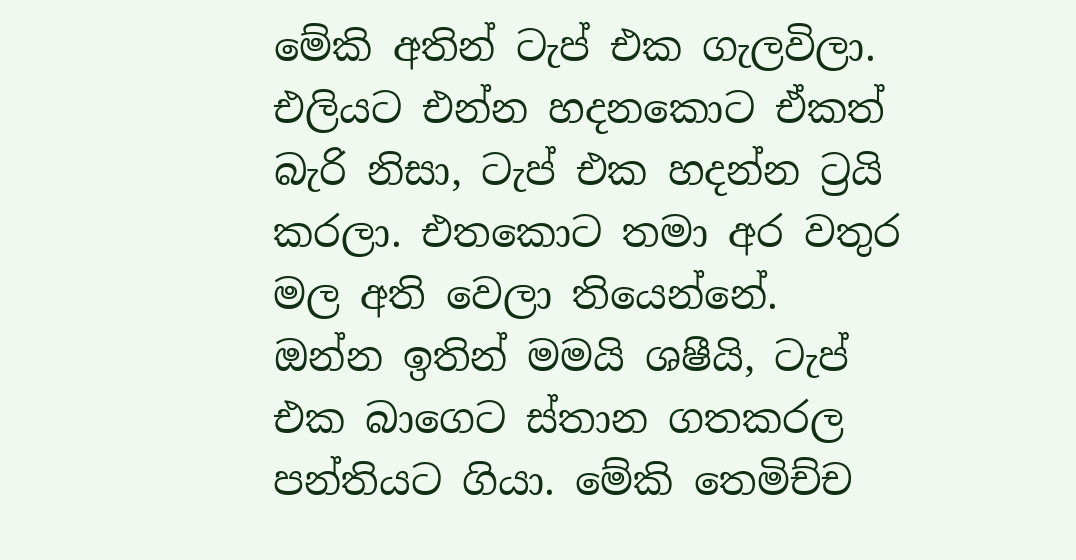මේකි අතින් ටැප් එක ගැලවිලා. එලියට එන්න හදනකොට ඒකත් බැරි නිසා, ටැප් එක හදන්න ට්‍රයි කරලා. එතකොට තමා අර වතුර මල අති වෙලා තියෙන්නේ.
ඔන්න ඉතින් මමයි ශෂීයි, ටැප් එක බාගෙට ස්තාන ගතකරල පන්තියට ගියා. මේකි තෙමිච්ච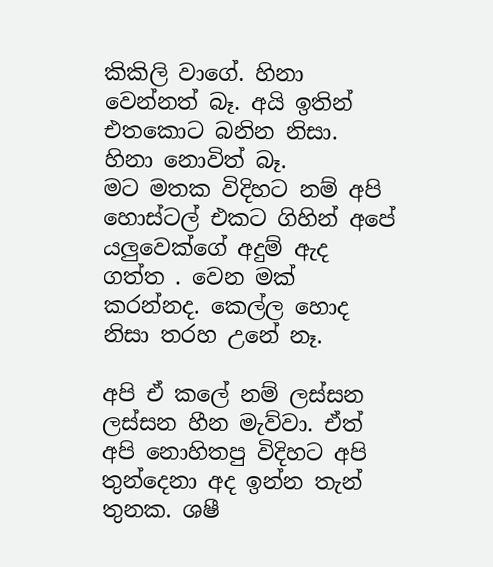කිකිලි වාගේ. හිනා වෙන්නත් බෑ. අයි ඉතින් එතකොට බනින නිසා. හිනා නොවිත් බෑ.
මට මතක විදිහට නම් අපි හොස්ටල් එකට ගිහින් අපේ යලුවෙක්ගේ අදුම් ඇද ගත්ත . වෙන මක් කරන්නද. කෙල්ල හොද නිසා තරහ උනේ නෑ.

අපි ඒ කලේ නම් ලස්සන ලස්සන හීන මැව්වා. ඒත් අපි නොහිතපු විදිහට අපි තුන්දෙනා අද ඉන්න තැන් තුනක. ශෂී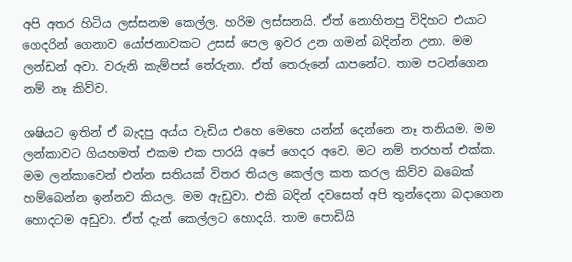අපි අතර හිටිය ලස්සනම කෙල්ල. හරිම ලස්සනයි. ඒත් නොහිතපු විදිහට එයාට ගෙදරින් ගෙනාව යෝජනාවකට උසස් පෙල ඉවර උන ගමන් බදින්න උනා. මම ලන්ඩන් අවා. වරුනි කැම්පස් තේරුනා. ඒත් තෙරුනේ යාපනේට. තාම පටන්ගෙන නම් නෑ කිව්ව.

ශෂියට ඉතින් ඒ බැදපු අය්ය වැඩිය එහෙ මෙහෙ යන්න් දෙන්නෙ නෑ තනියම. මම ලන්කාවට ගියහමත් එකම එක පාරයි අපේ ගෙදර අවෙ. මට නම් තරහත් එක්ක.
මම ලන්කාවෙන් එන්න සතියක් විතර තියල කෙල්ල කත කරල කිව්ව බබෙක් හම්බෙන්න ඉන්නව කියල. මම ඇඩුවා. එකි බදින් දවසෙත් අපි තුන්දෙනා බදාගෙන හොදටම අඩුවා. ඒත් දැන් කෙල්ලට හොදයි. තාම පොඩියි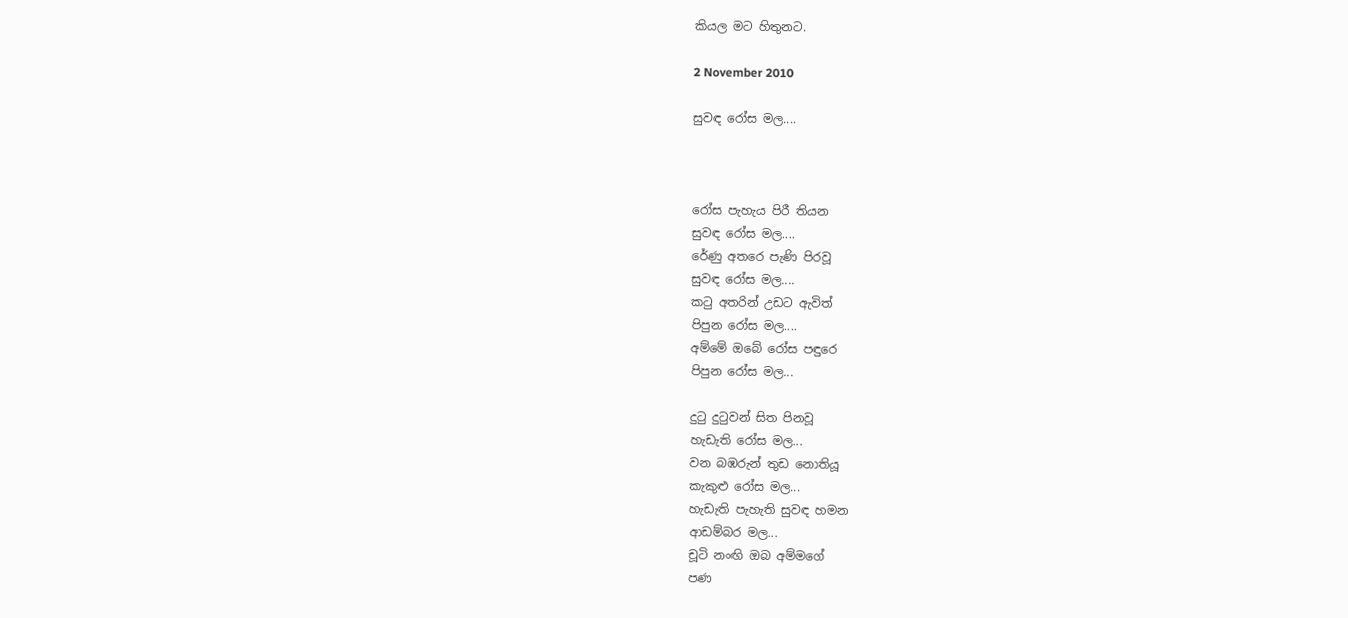කියල මට හිතුනට.

2 November 2010

සුවඳ රෝස මල....



රෝස පැහැය පිරී තියන
සුවඳ රෝස මල....
රේණු අතරෙ පැණි පිරවූ
සුවඳ රෝස මල....
කටු අතරින් උඩට ඇවිත්
පිපුන රෝස මල....
අම්මේ ඔබේ රෝස පඳුරෙ
පිපුන රෝස මල...

දුටු දුටුවන් සිත පිනවූ
හැඩැති රෝස මල...
වන බඹරුන් තුඩ නොතියූ
කැකුළු රෝස මල...
හැඩැති පැහැති සුවඳ හමන
ආඩම්බර මල...
චූටි නංඟි ඔබ අම්මගේ
පණ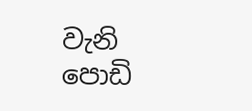වැනි පොඩි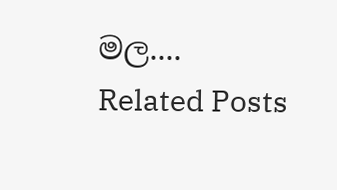මල....
Related Posts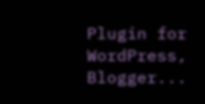Plugin for WordPress, Blogger...